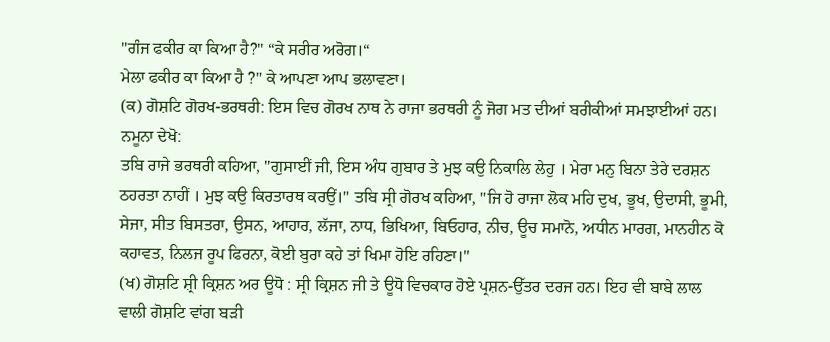"ਗੰਜ ਫਕੀਰ ਕਾ ਕਿਆ ਹੈ?" “ਕੇ ਸਰੀਰ ਅਰੋਗ।“
ਮੇਲਾ ਫਕੀਰ ਕਾ ਕਿਆ ਹੈ ?" ਕੇ ਆਪਣਾ ਆਪ ਭਲਾਵਣਾ।
(ਕ) ਗੋਸ਼ਟਿ ਗੋਰਖ-ਭਰਥਰੀ: ਇਸ ਵਿਚ ਗੋਰਖ ਨਾਥ ਨੇ ਰਾਜਾ ਭਰਥਰੀ ਨੂੰ ਜੋਗ ਮਤ ਦੀਆਂ ਬਰੀਕੀਆਂ ਸਮਝਾਈਆਂ ਹਨ। ਨਮੂਨਾ ਦੇਖੋ:
ਤਬਿ ਰਾਜੇ ਭਰਥਰੀ ਕਹਿਆ, "ਗੁਸਾਈਂ ਜੀ, ਇਸ ਅੰਧ ਗੁਬਾਰ ਤੇ ਮੁਝ ਕਉ ਨਿਕਾਲਿ ਲੇਹੁ । ਮੇਰਾ ਮਨੁ ਬਿਨਾ ਤੇਰੇ ਦਰਸ਼ਨ ਠਹਰਤਾ ਨਾਹੀਂ । ਮੁਝ ਕਉ ਕਿਰਤਾਰਥ ਕਰਉਂ।" ਤਬਿ ਸ੍ਰੀ ਗੋਰਖ ਕਹਿਆ, "ਜਿ ਹੋ ਰਾਜਾ ਲੋਕ ਮਹਿ ਦੁਖ, ਭੂਖ, ਉਦਾਸੀ, ਭੂਮੀ, ਸੇਜਾ, ਸੀਤ ਬਿਸਤਰਾ, ਉਸਨ, ਆਹਾਰ, ਲੱਜਾ, ਨਾਧ, ਭਿਖਿਆ, ਬਿਓਹਾਰ, ਨੀਚ, ਊਚ ਸਮਾਨੋ, ਅਧੀਨ ਮਾਰਗ, ਮਾਨਹੀਨ ਕੋ ਕਹਾਵਤ, ਨਿਲਜ ਰੂਪ ਫਿਰਨਾ, ਕੋਈ ਬੁਰਾ ਕਹੇ ਤਾਂ ਖਿਮਾ ਹੋਇ ਰਹਿਣਾ।"
(ਖ) ਗੋਸ਼ਟਿ ਸ਼੍ਰੀ ਕ੍ਰਿਸ਼ਨ ਅਰ ਊਧੋ : ਸ੍ਰੀ ਕ੍ਰਿਸ਼ਨ ਜੀ ਤੇ ਊਧੋ ਵਿਚਕਾਰ ਹੋਏ ਪ੍ਰਸ਼ਨ-ਉੱਤਰ ਦਰਜ ਹਨ। ਇਹ ਵੀ ਬਾਬੇ ਲਾਲ ਵਾਲੀ ਗੋਸ਼ਟਿ ਵਾਂਗ ਬੜੀ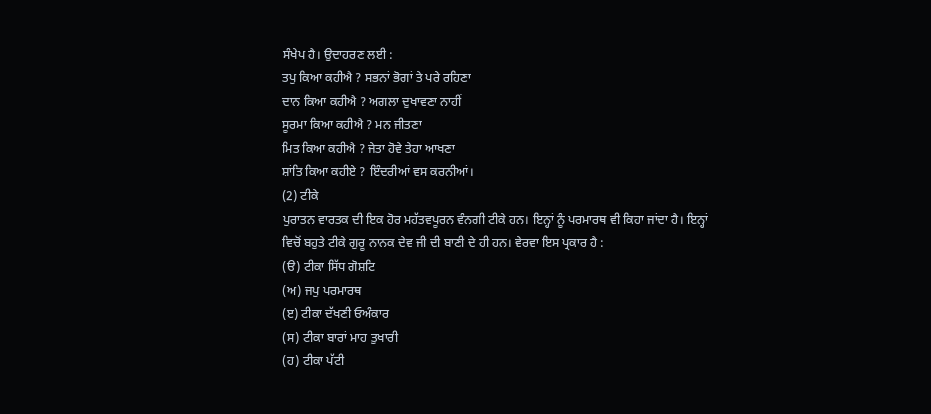ਸੰਖੇਪ ਹੈ। ਉਦਾਹਰਣ ਲਈ :
ਤਪੁ ਕਿਆ ਕਹੀਐ ? ਸਭਨਾਂ ਭੋਗਾਂ ਤੇ ਪਰੇ ਰਹਿਣਾ
ਦਾਨ ਕਿਆ ਕਹੀਐ ? ਅਗਲਾ ਦੁਖਾਵਣਾ ਨਾਹੀਂ
ਸੂਰਮਾ ਕਿਆ ਕਹੀਐ ? ਮਨ ਜੀਤਣਾ
ਮਿਤ ਕਿਆ ਕਹੀਐ ? ਜੇਤਾ ਹੋਵੇ ਤੇਹਾ ਆਖਣਾ
ਸ਼ਾਂਤਿ ਕਿਆ ਕਹੀਏ ? ਇੰਦਰੀਆਂ ਵਸ ਕਰਨੀਆਂ।
(2) ਟੀਕੇ
ਪੁਰਾਤਨ ਵਾਰਤਕ ਦੀ ਇਕ ਹੋਰ ਮਹੱਤਵਪੂਰਨ ਵੰਨਗੀ ਟੀਕੇ ਹਨ। ਇਨ੍ਹਾਂ ਨੂੰ ਪਰਮਾਰਥ ਵੀ ਕਿਹਾ ਜਾਂਦਾ ਹੈ। ਇਨ੍ਹਾਂ ਵਿਚੋਂ ਬਹੁਤੇ ਟੀਕੇ ਗੁਰੂ ਨਾਨਕ ਦੇਵ ਜੀ ਦੀ ਬਾਣੀ ਦੇ ਹੀ ਹਨ। ਵੇਰਵਾ ਇਸ ਪ੍ਰਕਾਰ ਹੈ :
(ੳ) ਟੀਕਾ ਸਿੱਧ ਗੋਸ਼ਟਿ
(ਅ) ਜਪੁ ਪਰਮਾਰਥ
(ੲ) ਟੀਕਾ ਦੱਖਣੀ ਓਅੰਕਾਰ
(ਸ) ਟੀਕਾ ਬਾਰਾਂ ਮਾਹ ਤੁਖਾਰੀ
(ਹ) ਟੀਕਾ ਪੱਟੀ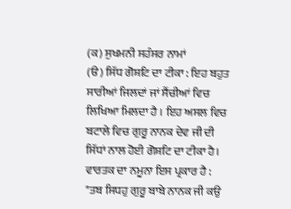(ਕ) ਸੁਖਮਨੀ ਸਹੰਸਰ ਨਾਮਾਂ
(ੳ) ਸਿੱਧ ਗੋਸ਼ਟਿ ਦਾ ਟੀਕਾ : ਇਹ ਬਹੁਤ ਸਾਰੀਆਂ ਜਿਲਦਾਂ ਜਾਂ ਸੈਂਚੀਆਂ ਵਿਚ ਲਿਖਿਆ ਮਿਲਦਾ ਹੈ । ਇਹ ਅਸਲ ਵਿਚ ਬਟਾਲੇ ਵਿਚ ਗੁਰੂ ਨਾਨਕ ਦੇਵ ਜੀ ਦੀ ਸਿੱਧਾਂ ਨਾਲ ਹੋਈ ਗੋਸ਼ਟਿ ਦਾ ਟੀਕਾ ਹੈ। ਵਾਰਤਕ ਦਾ ਨਮੂਨਾ ਇਸ ਪ੍ਰਕਾਰ ਹੈ :
"ਤਬ ਸਿਧਹੁ ਗੁਰੂ ਬਾਬੇ ਨਾਨਕ ਜੀ ਕਉ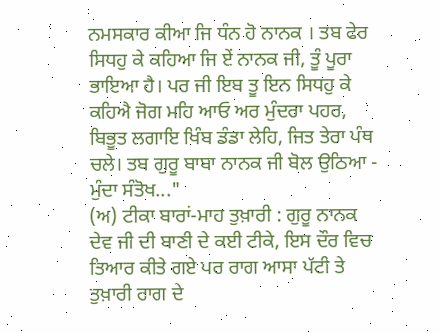ਨਮਸਕਾਰ ਕੀਆ ਜਿ ਧੰਨ ਹੋ ਨਾਨਕ । ਤਬ ਫੇਰ ਸਿਧਹੁ ਕੇ ਕਹਿਆ ਜਿ ਏਂ ਨਾਨਕ ਜੀ, ਤੂੰ ਪੂਰਾ ਭਾਇਆ ਹੈ। ਪਰ ਜੀ ਇਬ ਤੂ ਇਨ ਸਿਧਹੁ ਕੇ ਕਹਿਐ ਜੋਗ ਮਹਿ ਆਓ ਅਰ ਮੁੰਦਰਾ ਪਹਰ, ਬਿਭੂਤ ਲਗਾਇ ਖਿੰਬ ਡੰਡਾ ਲੇਹਿ, ਜਿਤ ਤੇਰਾ ਪੰਥ ਚਲੇ। ਤਬ ਗੁਰੂ ਬਾਬਾ ਨਾਨਕ ਜੀ ਬੋਲ ਉਠਿਆ - ਮੁੰਦਾ ਸੰਤੋਖ..."
(ਅ) ਟੀਕਾ ਬਾਰਾਂ-ਮਾਹ ਤੁਖ਼ਾਰੀ : ਗੁਰੂ ਨਾਨਕ ਦੇਵ ਜੀ ਦੀ ਬਾਣੀ ਦੇ ਕਈ ਟੀਕੇ, ਇਸ ਦੌਰ ਵਿਚ ਤਿਆਰ ਕੀਤੇ ਗਏ ਪਰ ਰਾਗ ਆਸਾ ਪੱਟੀ ਤੇ ਤੁਖ਼ਾਰੀ ਰਾਗ ਦੇ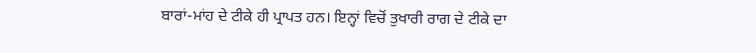ਬਾਰਾਂ-ਮਾਂਹ ਦੇ ਟੀਕੇ ਹੀ ਪ੍ਰਾਪਤ ਹਨ। ਇਨ੍ਹਾਂ ਵਿਚੋਂ ਤੁਖਾਰੀ ਰਾਗ ਦੇ ਟੀਕੇ ਦਾ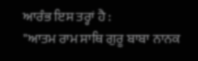ਆਰੰਭ ਇਸ ਤਰ੍ਹਾਂ ਹੈ :
"ਆਤਮ ਰਾਮ ਸਾਥਿ ਗੁਰੂ ਬਾਬਾ ਨਾਨਕ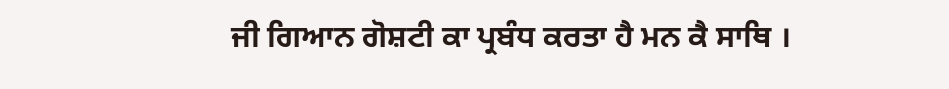ਜੀ ਗਿਆਨ ਗੋਸ਼ਟੀ ਕਾ ਪ੍ਰਬੰਧ ਕਰਤਾ ਹੈ ਮਨ ਕੈ ਸਾਥਿ ।